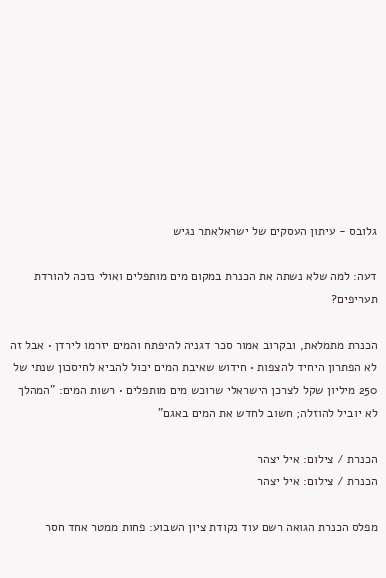גלובס - עיתון העסקים של ישראלאתר נגיש

דעה: למה שלא נשתה את הכנרת במקום מים מותפלים ואולי נזכה להורדת תעריפים?

הכנרת מתמלאת, ובקרוב אמור סכר דגניה להיפתח והמים יזרמו לירדן • אבל זה לא הפתרון היחיד להצפות • חידוש שאיבת המים יכול להביא לחיסכון שנתי של 250 מיליון שקל לצרכן הישראלי שרוכש מים מותפלים • רשות המים: "המהלך לא יוביל להוזלה; חשוב לחדש את המים באגם"

הכנרת / צילום: איל יצהר
הכנרת / צילום: איל יצהר

מפלס הכנרת הגואה רשם עוד נקודת ציון השבוע: פחות ממטר אחד חסר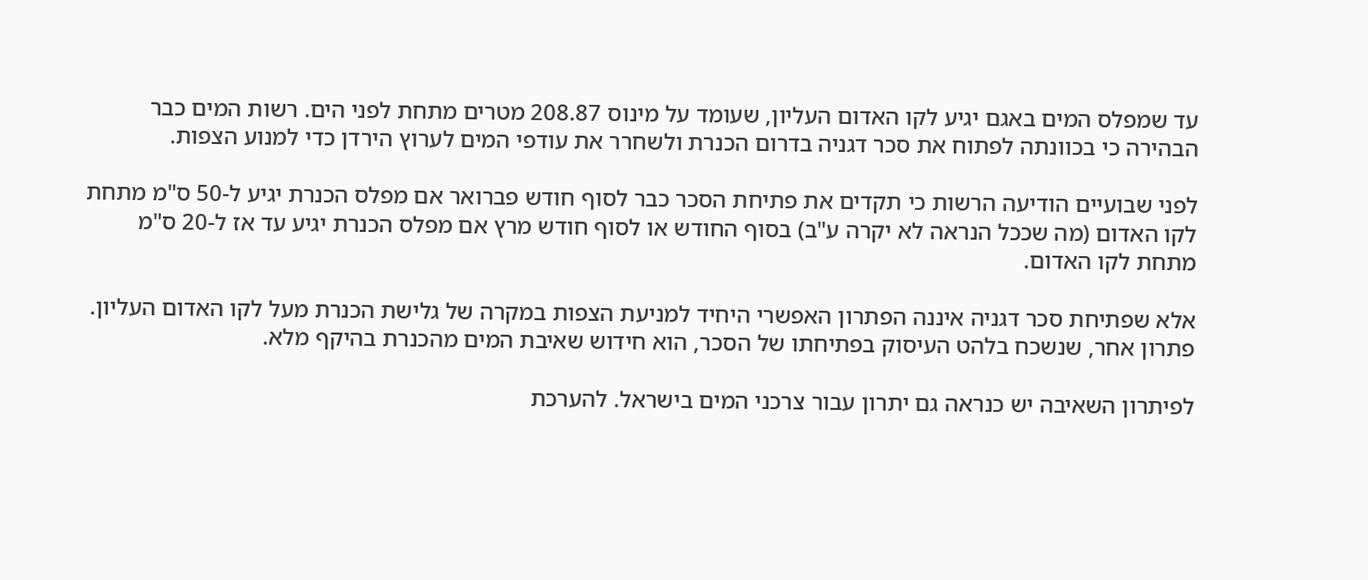עד שמפלס המים באגם יגיע לקו האדום העליון, שעומד על מינוס 208.87 מטרים מתחת לפני הים. רשות המים כבר הבהירה כי בכוונתה לפתוח את סכר דגניה בדרום הכנרת ולשחרר את עודפי המים לערוץ הירדן כדי למנוע הצפות.

לפני שבועיים הודיעה הרשות כי תקדים את פתיחת הסכר כבר לסוף חודש פברואר אם מפלס הכנרת יגיע ל-50 ס"מ מתחת לקו האדום (מה שככל הנראה לא יקרה ע"ב) בסוף החודש או לסוף חודש מרץ אם מפלס הכנרת יגיע עד אז ל-20 ס"מ מתחת לקו האדום.

אלא שפתיחת סכר דגניה איננה הפתרון האפשרי היחיד למניעת הצפות במקרה של גלישת הכנרת מעל לקו האדום העליון. פתרון אחר, שנשכח בלהט העיסוק בפתיחתו של הסכר, הוא חידוש שאיבת המים מהכנרת בהיקף מלא.

לפיתרון השאיבה יש כנראה גם יתרון עבור צרכני המים בישראל. להערכת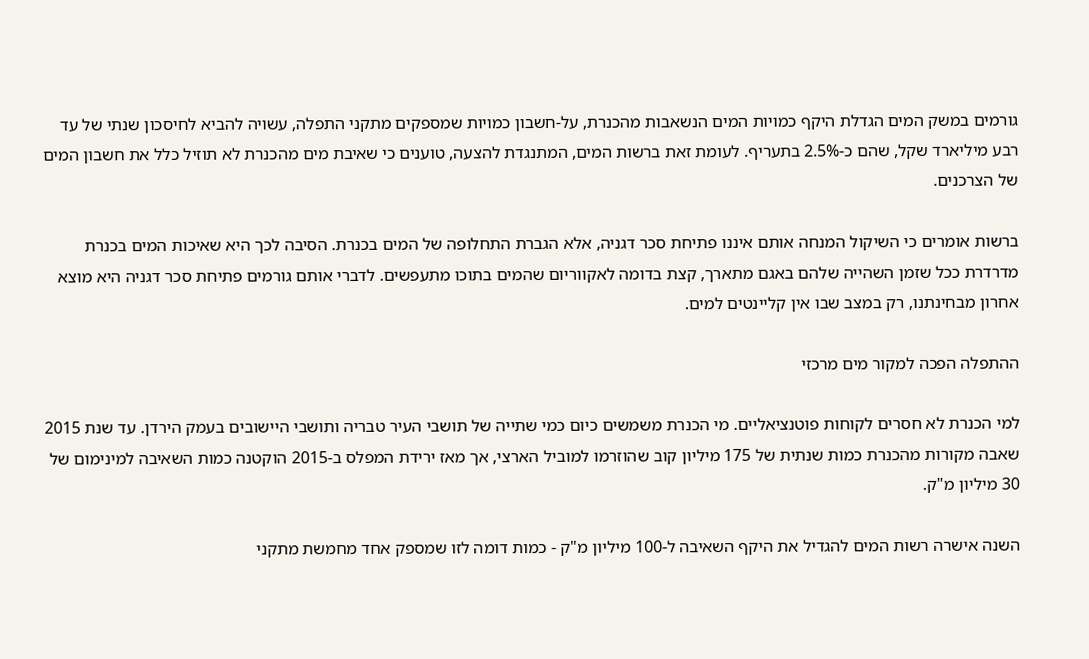גורמים במשק המים הגדלת היקף כמויות המים הנשאבות מהכנרת, על-חשבון כמויות שמספקים מתקני התפלה, עשויה להביא לחיסכון שנתי של עד רבע מיליארד שקל, שהם כ-2.5% בתעריף. לעומת זאת ברשות המים, המתנגדת להצעה, טוענים כי שאיבת מים מהכנרת לא תוזיל כלל את חשבון המים של הצרכנים.

ברשות אומרים כי השיקול המנחה אותם איננו פתיחת סכר דגניה, אלא הגברת התחלופה של המים בכנרת. הסיבה לכך היא שאיכות המים בכנרת מדרדרת ככל שזמן השהייה שלהם באגם מתארך, קצת בדומה לאקווריום שהמים בתוכו מתעפשים. לדברי אותם גורמים פתיחת סכר דגניה היא מוצא אחרון מבחינתנו, רק במצב שבו אין קליינטים למים.

ההתפלה הפכה למקור מים מרכזי

למי הכנרת לא חסרים לקוחות פוטנציאליים. מי הכנרת משמשים כיום כמי שתייה של תושבי העיר טבריה ותושבי היישובים בעמק הירדן. עד שנת 2015 שאבה מקורות מהכנרת כמות שנתית של 175 מיליון קוב שהוזרמו למוביל הארצי, אך מאז ירידת המפלס ב-2015 הוקטנה כמות השאיבה למינימום של 30 מיליון מ"ק.

השנה אישרה רשות המים להגדיל את היקף השאיבה ל-100 מיליון מ"ק - כמות דומה לזו שמספק אחד מחמשת מתקני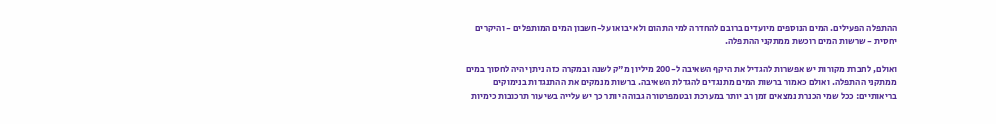ההתפלה הפעילים. המים הנוספים מיועדים ברובם להחדרה למי התהום ולא יבואו על-חשבון המים המותפלים - והיקרים יחסית - שרשות המים רוכשת ממתקני ההתפלה.

ואולם, לחברת מקורות יש אפשרות להגדיל את היקף השאיבה ל-200 מיליון מ"ק לשנה ובמקרה כזה ניתן יהיה לחסוך במים ממתקני ההתפלה. ואולם כאמור ברשות המים מתנגדים להגדלת השאיבה. ברשות מנמקים את ההתנגדות בנימוקים בריאותיים: ככל שמי הכנרת נמצאים זמן רב יותר במערכת ובטמפרטורה גבוהה יותר כך יש עלייה בשיעור תרכובות כימיות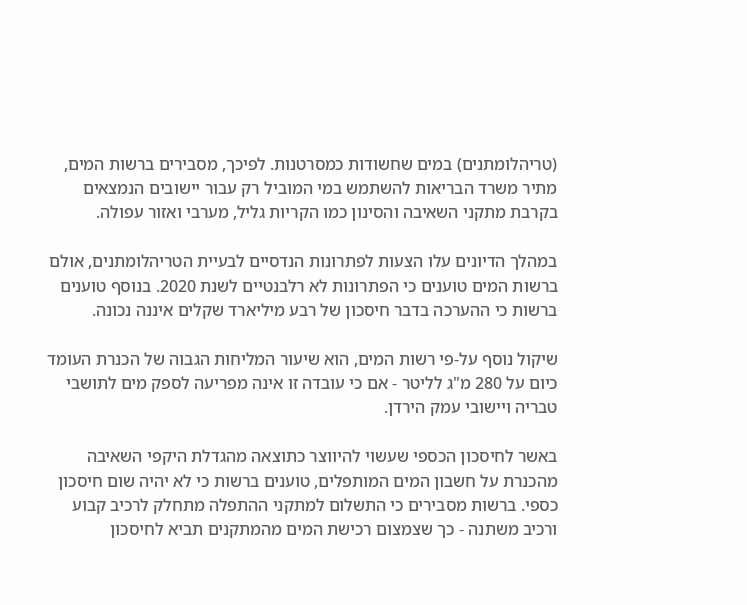(טריהלומתנים) במים שחשודות כמסרטנות. לפיכך, מסבירים ברשות המים, מתיר משרד הבריאות להשתמש במי המוביל רק עבור יישובים הנמצאים בקרבת מתקני השאיבה והסינון כמו הקריות גליל, מערבי ואזור עפולה.

במהלך הדיונים עלו הצעות לפתרונות הנדסיים לבעיית הטריהלומתנים, אולם ברשות המים טוענים כי הפתרונות לא רלבנטיים לשנת 2020. בנוסף טוענים ברשות כי ההערכה בדבר חיסכון של רבע מיליארד שקלים איננה נכונה.

שיקול נוסף על-פי רשות המים, הוא שיעור המליחות הגבוה של הכנרת העומד כיום על 280 מ"ג לליטר - אם כי עובדה זו אינה מפריעה לספק מים לתושבי טבריה ויישובי עמק הירדן.

באשר לחיסכון הכספי שעשוי להיווצר כתוצאה מהגדלת היקפי השאיבה מהכנרת על חשבון המים המותפלים, טוענים ברשות כי לא יהיה שום חיסכון כספי. ברשות מסבירים כי התשלום למתקני ההתפלה מתחלק לרכיב קבוע ורכיב משתנה - כך שצמצום רכישת המים מהמתקנים תביא לחיסכון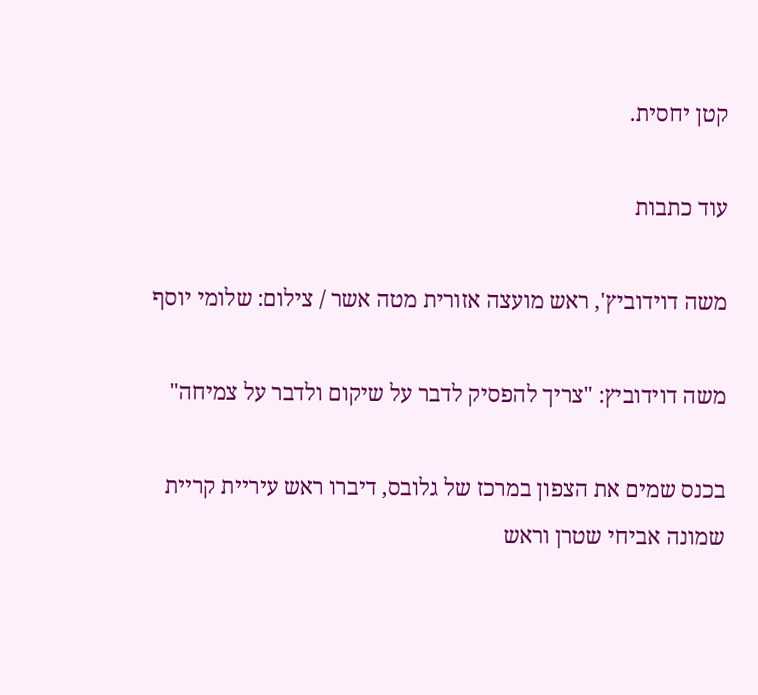קטן יחסית.

עוד כתבות

משה דוידוביץ', ראש מועצה אזורית מטה אשר / צילום: שלומי יוסף

משה דוידוביץ: "צריך להפסיק לדבר על שיקום ולדבר על צמיחה"

בכנס שמים את הצפון במרכז של גלובס, דיברו ראש עיריית קריית שמונה אביחי שטרן וראש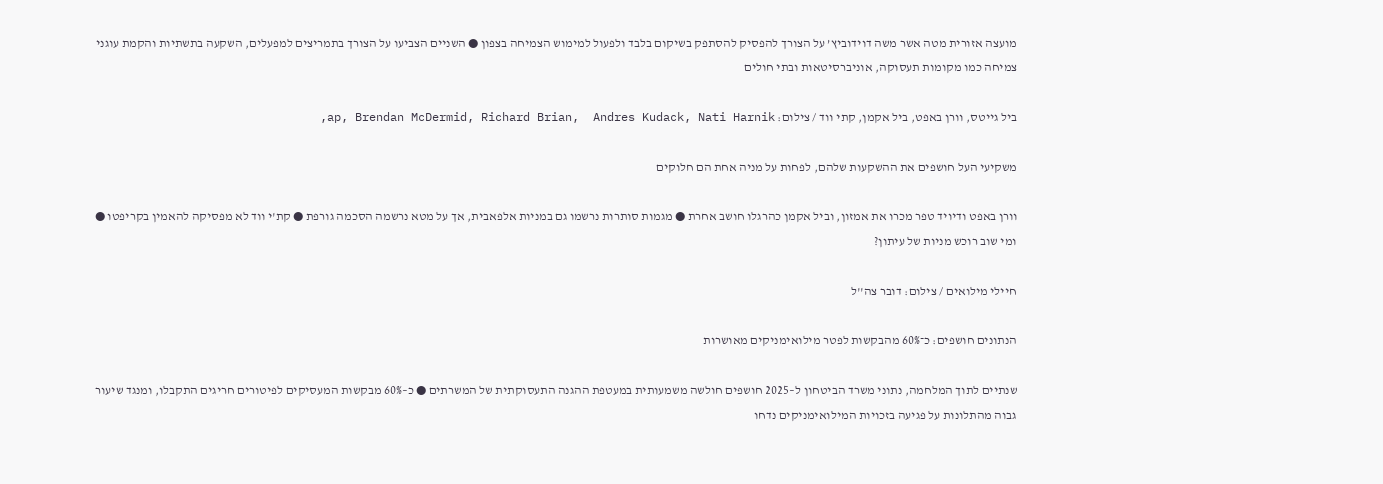מועצה אזורית מטה אשר משה דוידוביץ’ על הצורך להפסיק להסתפק בשיקום בלבד ולפעול למימוש הצמיחה בצפון ● השניים הצביעו על הצורך בתמריצים למפעלים, השקעה בתשתיות והקמת עוגני צמיחה כמו מקומות תעסוקה, אוניברסיטאות ובתי חולים

ביל גייטס, וורן באפט, ביל אקמן, קתי ווד / צילום: ap, Brendan McDermid, Richard Brian,  Andres Kudack, Nati Harnik,

משקיעי העל חושפים את ההשקעות שלהם, לפחות על מניה אחת הם חלוקים

וורן באפט ודיויד טפר מכרו את אמזון, וביל אקמן כהרגלו חושב אחרת ● מגמות סותרות נרשמו גם במניות אלפאבית, אך על מטא נרשמה הסכמה גורפת ● קת'י ווד לא מפסיקה להאמין בקריפטו ● ומי שוב רוכש מניות של עיתון?

חיילי מילואים / צילום: דובר צה''ל

הנתונים חושפים: כ־60% מהבקשות לפטר מילואימניקים מאושרות

שנתיים לתוך המלחמה, נתוני משרד הביטחון ל–2025 חושפים חולשה משמעותית במעטפת ההגנה התעסוקתית של המשרתים ● כ–60% מבקשות המעסיקים לפיטורים חריגים התקבלו, ומנגד שיעור גבוה מהתלונות על פגיעה בזכויות המילואימניקים נדחו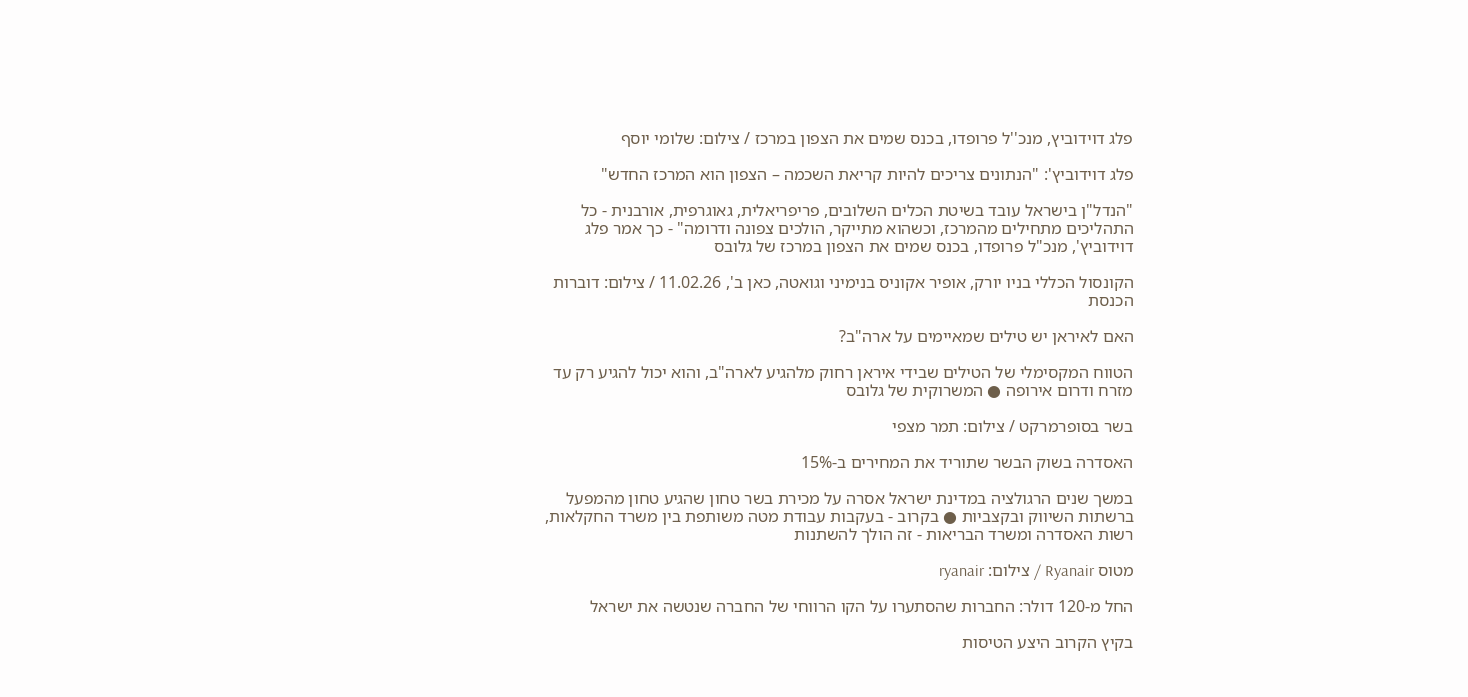פלג דוידוביץ, מנכ''ל פרופדו, בכנס שמים את הצפון במרכז / צילום: שלומי יוסף

פלג דוידוביץ': "הנתונים צריכים להיות קריאת השכמה – הצפון הוא המרכז החדש"

"הנדל"ן בישראל עובד בשיטת הכלים השלובים, פריפריאלית, גאוגרפית, אורבנית - כל התהליכים מתחילים מהמרכז, וכשהוא מתייקר, הולכים צפונה ודרומה" - כך אמר פלג דוידוביץ', מנכ"ל פרופדו, בכנס שמים את הצפון במרכז של גלובס

הקונסול הכללי בניו יורק, אופיר אקוניס בנימיני וגואטה, כאן ב', 11.02.26 / צילום: דוברות הכנסת

האם לאיראן יש טילים שמאיימים על ארה"ב?

הטווח המקסימלי של הטילים שבידי איראן רחוק מלהגיע לארה"ב, והוא יכול להגיע רק עד מזרח ודרום אירופה ● המשרוקית של גלובס

בשר בסופרמרקט / צילום: תמר מצפי

האסדרה בשוק הבשר שתוריד את המחירים ב-15%

במשך שנים הרגולציה במדינת ישראל אסרה על מכירת בשר טחון שהגיע טחון מהמפעל ברשתות השיווק ובקצביות ● בקרוב - בעקבות עבודת מטה משותפת בין משרד החקלאות, רשות האסדרה ומשרד הבריאות - זה הולך להשתנות

מטוס Ryanair / צילום: ryanair

החל מ-120 דולר: החברות שהסתערו על הקו הרווחי של החברה שנטשה את ישראל

בקיץ הקרוב היצע הטיסות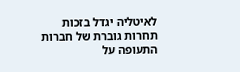לאיטליה יגדל בזכות תחרות גוברת של חברות התעופה על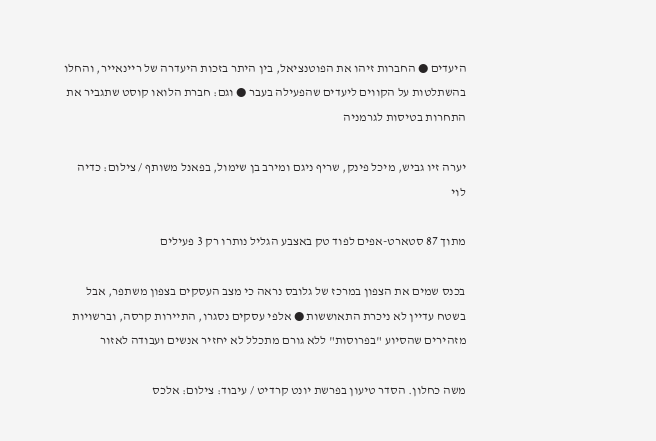היעדים ● החברות זיהו את הפוטנציאל, בין היתר בזכות היעדרה של ריינאייר, והחלו בהשתלטות על הקווים ליעדים שהפעילה בעבר ● וגם: חברת הלואו קוסט שתגביר את התחרות בטיסות לגרמניה

יערה זיו גביש, מיכל פינק, שריף ניגם ומירב בן שימול, בפאנל משותף / צילום: כדיה לוי

מתוך 87 סטארט-אפים לפוד טק באצבע הגליל נותרו רק 3 פעילים

בכנס שמים את הצפון במרכז של גלובס נראה כי מצב העסקים בצפון משתפר, אבל בשטח עדיין לא ניכרת התאוששות ● אלפי עסקים נסגרו, התיירות קרסה, וברשויות מזהירים שהסיוע "בפרוסות" ללא גורם מתכלל לא יחזיר אנשים ועבודה לאזור

משה כחלון. הסדר טיעון בפרשת יונט קרדיט / עיבוד: צילום: אלכס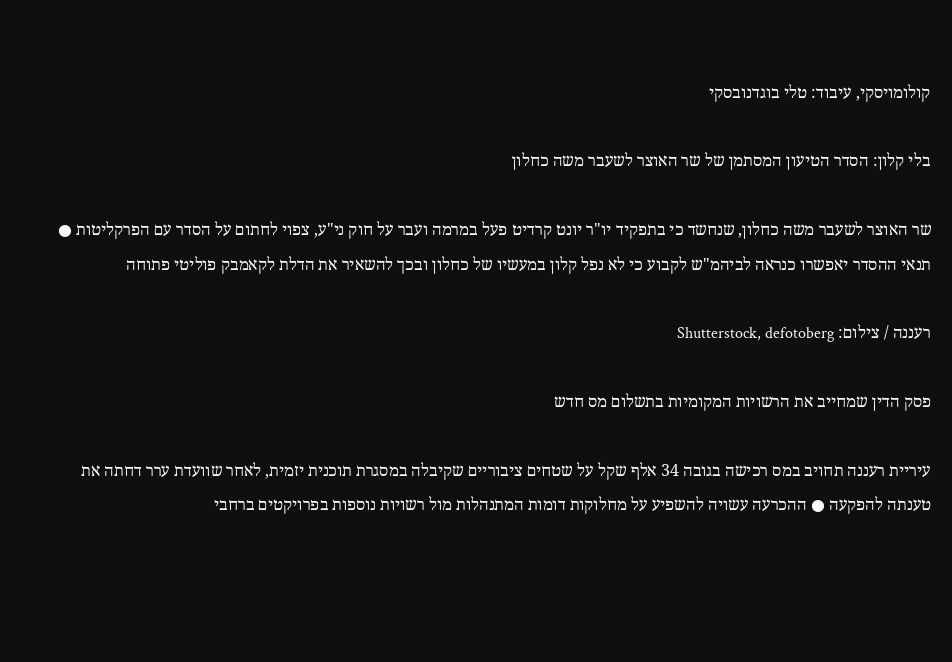קולומויסקי, עיבוד: טלי בוגדנובסקי

בלי קלון: הסדר הטיעון המסתמן של שר האוצר לשעבר משה כחלון

שר האוצר לשעבר משה כחלון, שנחשד כי בתפקיד יו"ר יונט קרדיט פעל במרמה ועבר על חוק ני"ע, צפוי לחתום על הסדר עם הפרקליטות ● תנאי ההסדר יאפשרו כנראה לביהמ"ש לקבוע כי לא נפל קלון במעשיו של כחלון ובכך להשאיר את הדלת לקאמבק פוליטי פתוחה

רעננה / צילום: Shutterstock, defotoberg

פסק הדין שמחייב את הרשויות המקומיות בתשלום מס חדש

עיריית רעננה תחויב במס רכישה בגובה 34 אלף שקל על שטחים ציבוריים שקיבלה במסגרת תוכנית יזמית, לאחר שוועדת ערר דחתה את טענתה להפקעה ● ההכרעה עשויה להשפיע על מחלוקות דומות המתנהלות מול רשויות נוספות בפרויקטים ברחבי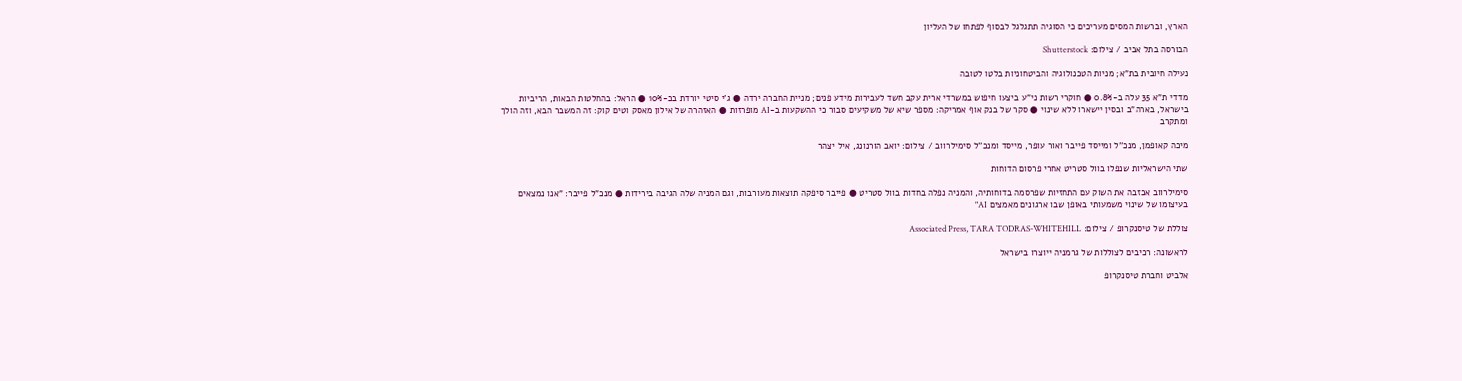הארץ, וברשות המסים מעריכים כי הסוגיה תתגלגל לבסוף לפתחו של העליון

הבורסה בתל אביב / צילום: Shutterstock

נעילה חיובית בת"א; מניות הטכנולוגיה והביטחוניות בלטו לטובה

מדדי ת"א 35 עלה ב-0.8% ● חוקרי רשות ני"ע ביצעו חיפוש במשרדי ארית עקב חשד לעבירות מידע פנים; מניית החברה ירדה ● ג'י סיטי יורדת בכ-10% ● הראל: בהחלטות הבאות, הריביות בישראל, בארה"ב ובסין יישארו ללא שינוי ● סקר של בנק אוף אמריקה: מספר שיא של משקיעים סבור כי ההשקעות ב-AI מופרזות ● האזהרה של אילון מאסק וטים קוק: זה המשבר הבא, וזה הולך ומתקרב

מיכה קאופמן, מנכ''ל ומייסד פייבר ואור עופר, מייסד ומנכ''ל סימילרווב / צילום: יואב הורנונג, איל יצהר

שתי הישראליות שנפלו בוול סטריט אחרי פרסום הדוחות

סימילרווב אכזבה את השוק עם התחזיות שפרסמה בדוחותיה, והמניה נפלה בחדות בוול סטריט ● פייבר סיפקה תוצאות מעורבות, וגם המניה שלה הגיבה בירידות ● מנכ"ל פייבר: "אנו נמצאים בעיצומו של שינוי משמעותי באופן שבו ארגונים מאמצים AI"

צוללת של טיסנקרופ / צילום: Associated Press, TARA TODRAS-WHITEHILL

לראשונה: רכיבים לצוללות של גרמניה ייוצרו בישראל

אלביט וחברת טיסנקרופ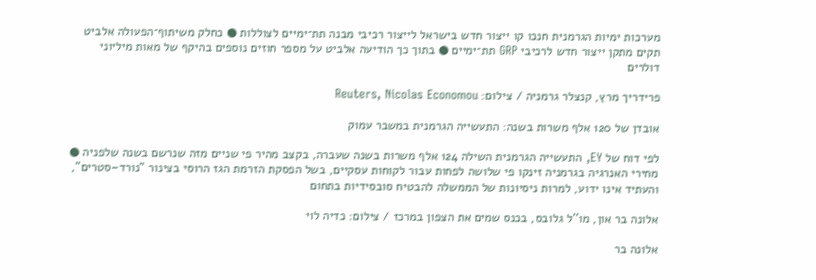מערכות ימיות הגרמנית חנכו קו ייצור חדש בישראל לייצור רכיבי מבנה תת־ימיים לצוללות ● כחלק משיתוף־הפעולה אלביט תקים מתקן ייצור חדש לרכיבי GRP תת־ימיים ● בתוך כך הודיעה אלביט על מספר חוזים נוספים בהיקף של מאות מיליוני דולרים

פרידריך מרץ, קנצלר גרמניה / צילום: Reuters, Nicolas Economou

אובדן של 120 אלף משרות בשנה: התעשייה הגרמנית במשבר עמוק

לפי דוח של EY, התעשייה הגרמנית השילה 124 אלף משרות בשנה שעברה, בקצב מהיר פי שניים מזה שנרשם בשנה שלפניה ● מחירי האנרגיה בגרמניה זינקו פי שלושה לפחות עבור לקוחות עסקיים, בשל הפסקת הזרמת הגז הרוסי בצינור "נורד–סטרים", והעתיד אינו ידוע, למרות ניסיונות של הממשלה להבטיח סובסידיות בתחום

אלונה בר און, מו''ל גלובס, בכנס שמים את הצפון במרכז / צילום: כדיה לוי

אלונה בר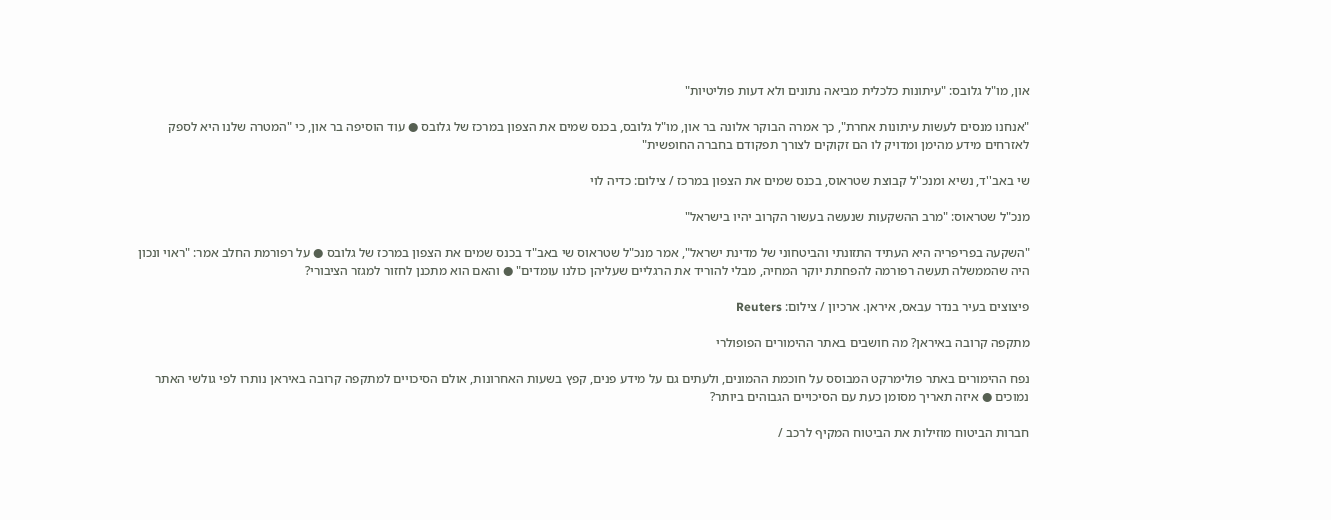און, מו"ל גלובס: "עיתונות כלכלית מביאה נתונים ולא דעות פוליטיות"

"אנחנו מנסים לעשות עיתונות אחרת", כך אמרה הבוקר אלונה בר און, מו"ל גלובס, בכנס שמים את הצפון במרכז של גלובס ● עוד הוסיפה בר און, כי "המטרה שלנו היא לספק לאזרחים מידע מהימן ומדויק לו הם זקוקים לצורך תפקודם בחברה החופשית"

שי באב''ד, נשיא ומנכ''ל קבוצת שטראוס, בכנס שמים את הצפון במרכז / צילום: כדיה לוי

מנכ"ל שטראוס: "מרב ההשקעות שנעשה בעשור הקרוב יהיו בישראל"

"השקעה בפריפריה היא העתיד התזונתי והביטחוני של מדינת ישראל", אמר מנכ"ל שטראוס שי באב"ד בכנס שמים את הצפון במרכז של גלובס ● על רפורמת החלב אמר: "ראוי ונכון היה שהממשלה תעשה רפורמה להפחתת יוקר המחיה, מבלי להוריד את הרגליים שעליהן כולנו עומדים" ● והאם הוא מתכנן לחזור למגזר הציבורי?

פיצוצים בעיר בנדר עבאס, איראן. ארכיון / צילום: Reuters

מתקפה קרובה באיראן? מה חושבים באתר ההימורים הפופולרי

נפח ההימורים באתר פולימרקט המבוסס על חוכמת ההמונים, ולעתים גם על מידע פנים, קפץ בשעות האחרונות, אולם הסיכויים למתקפה קרובה באיראן נותרו לפי גולשי האתר נמוכים ● איזה תאריך מסומן כעת עם הסיכויים הגבוהים ביותר?

חברות הביטוח מוזילות את הביטוח המקיף לרכב /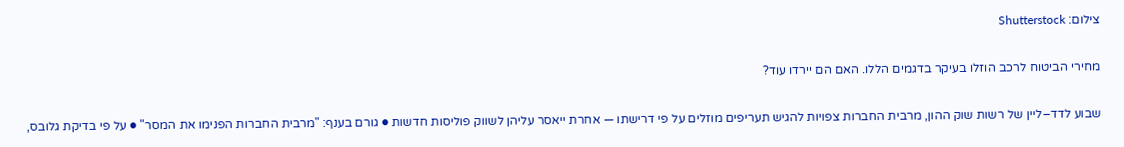צילום: Shutterstock

מחירי הביטוח לרכב הוזלו בעיקר בדגמים הללו. האם הם יירדו עוד?

שבוע לדד–ליין של רשות שוק ההון, מרבית החברות צפויות להגיש תעריפים מוזלים על פי דרישתו — אחרת ייאסר עליהן לשווק פוליסות חדשות ● גורם בענף: "מרבית החברות הפנימו את המסר" ● על פי בדיקת גלובס,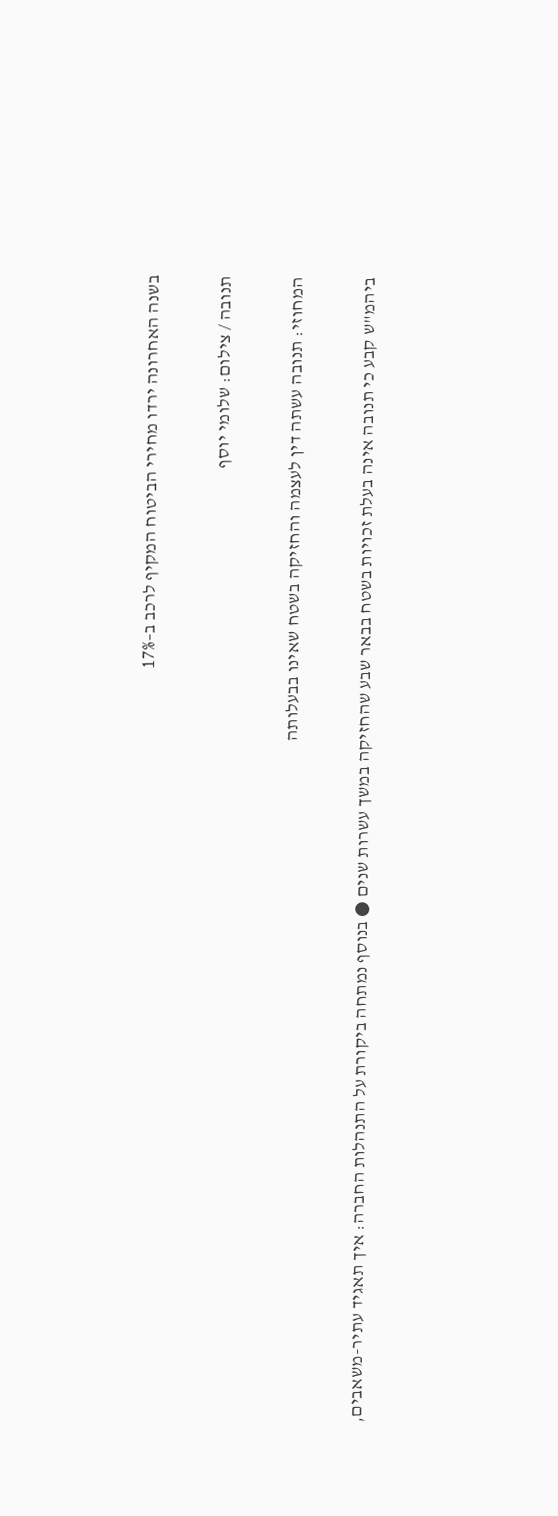בשנה האחרונה ירדו מחירי הביטוח המקיף לרכב ב–17%

תנובה / צילום: שלומי יוסף

המחוזי: תנובה עשתה דין לעצמה והחזיקה בשטח שאינו בבעלותה

ביהמ"ש קבע כי תנובה אינה בעלת זכויות בשטח בבאר שבע שהחזיקה במשך עשרות שנים ● בנוסף נמתחה ביקורת על התנהלות החברה: איך תאגיד עתיר-משאבים,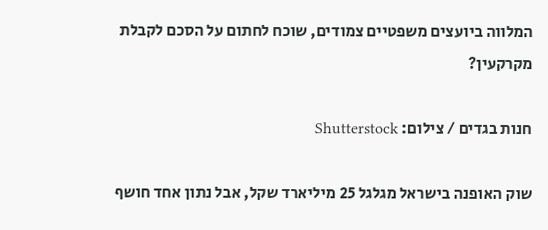המלווה ביועצים משפטיים צמודים, שוכח לחתום על הסכם לקבלת מקרקעין?

חנות בגדים / צילום: Shutterstock

שוק האופנה בישראל מגלגל 25 מיליארד שקל, אבל נתון אחד חושף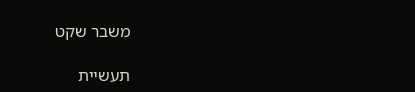משבר שקט

תעשיית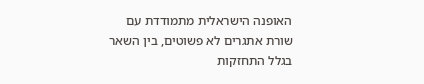האופנה הישראלית מתמודדת עם שורת אתגרים לא פשוטים, בין השאר בגלל התחזקות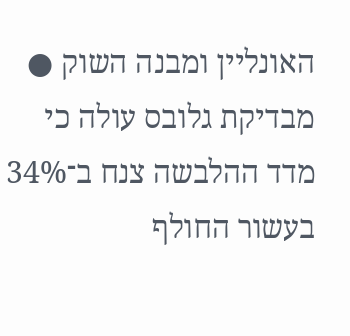האונליין ומבנה השוק ● מבדיקת גלובס עולה כי מדד ההלבשה צנח ב־34% בעשור החולף